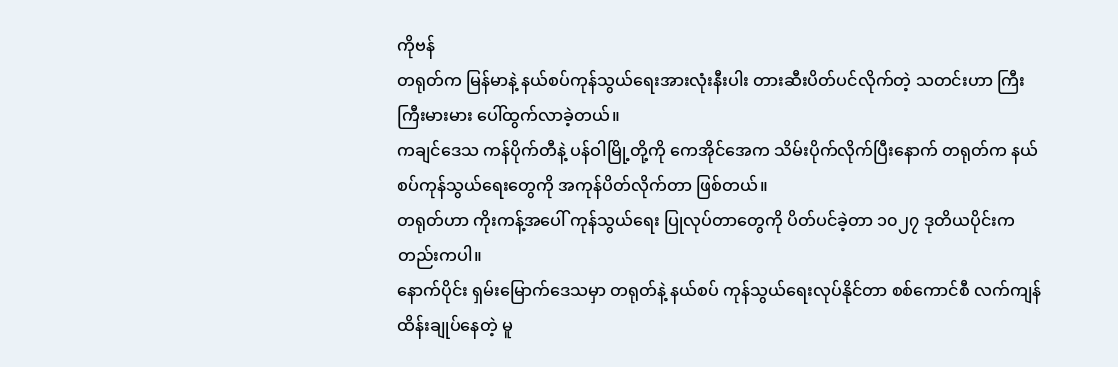ကိုဗန်
တရုတ်က မြန်မာနဲ့ နယ်စပ်ကုန်သွယ်ရေးအားလုံးနီးပါး တားဆီးပိတ်ပင်လိုက်တဲ့ သတင်းဟာ ကြီးကြီးမားမား ပေါ်ထွက်လာခဲ့တယ်။
ကချင်ဒေသ ကန်ပိုက်တီနဲ့ ပန်ဝါမြို့တို့ကို ကေအိုင်အေက သိမ်းပိုက်လိုက်ပြီးနောက် တရုတ်က နယ်စပ်ကုန်သွယ်ရေးတွေကို အကုန်ပိတ်လိုက်တာ ဖြစ်တယ်။
တရုတ်ဟာ ကိုးကန့်အပေါ် ကုန်သွယ်ရေး ပြုလုပ်တာတွေကို ပိတ်ပင်ခဲ့တာ ၁၀၂၇ ဒုတိယပိုင်းကတည်းကပါ။
နောက်ပိုင်း ရှမ်းမြောက်ဒေသမှာ တရုတ်နဲ့ နယ်စပ် ကုန်သွယ်ရေးလုပ်နိုင်တာ စစ်ကောင်စီ လက်ကျန် ထိန်းချုပ်နေတဲ့ မူ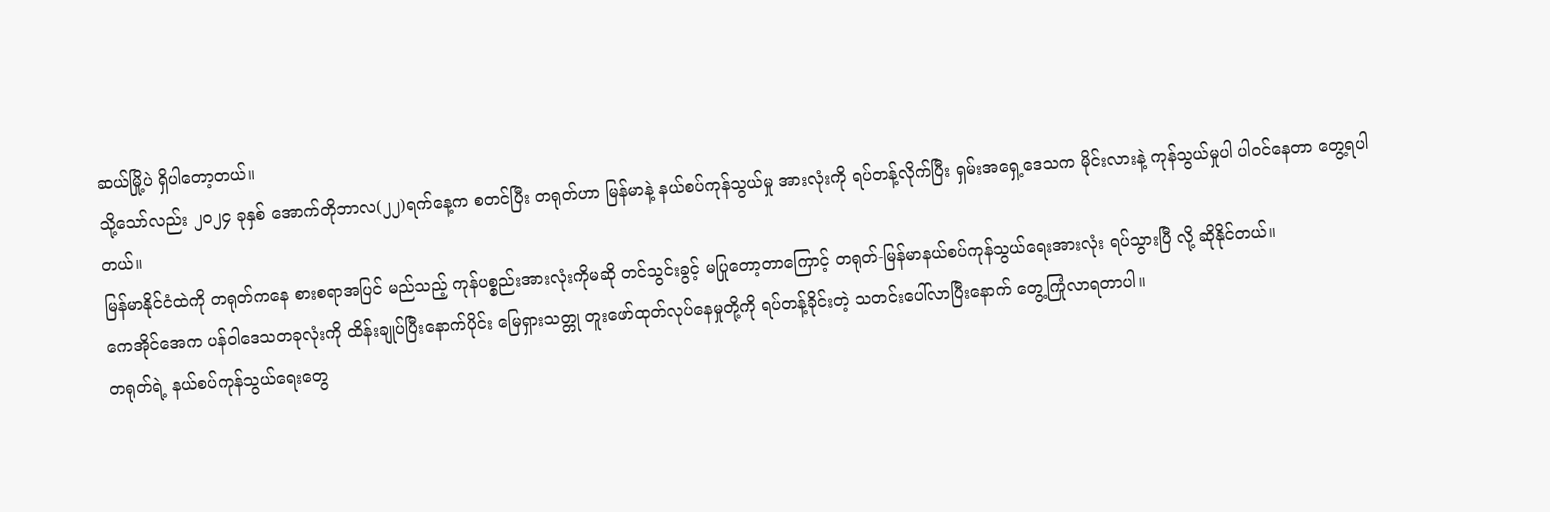ဆယ်မြို့ပဲ ရှိပါတော့တယ်။
သို့သော်လည်း ၂၀၂၄ ခုနှစ် အောက်တိုဘာလ(၂၂)ရက်နေ့က စတင်ပြီး တရုတ်ဟာ မြန်မာနဲ့ နယ်စပ်ကုန်သွယ်မှု အားလုံးကို ရပ်တန့်လိုက်ပြီး ရှမ်းအရှေ့ဒေသက မိုင်းလားနဲ့ ကုန်သွယ်မှုပါ ပါဝင်နေတာ တွေ့ရပါတယ်။
မြန်မာနိုင်ငံထဲကို တရုတ်ကနေ စားစရာအပြင် မည်သည့် ကုန်ပစ္စည်းအားလုံးကိုမဆို တင်သွင်းခွင့် မပြုတော့တာကြောင့် တရုတ်-မြန်မာနယ်စပ်ကုန်သွယ်ရေးအားလုံး ရပ်သွားပြီ လို့ ဆိုနိုင်တယ်။
ကေအိုင်အေက ပန်ဝါဒေသတခုလုံးကို ထိန်းချုပ်ပြီးနောက်ပိုင်း မြေရှားသတ္တု တူးဖော်ထုတ်လုပ်နေမှုတို့ကို ရပ်တန့်ခိုင်းတဲ့ သတင်းပေါ်လာပြီးနောက် တွေ့ကြုံလာရတာပါ။
တရုတ်ရဲ့ နယ်စပ်ကုန်သွယ်ရေးတွေ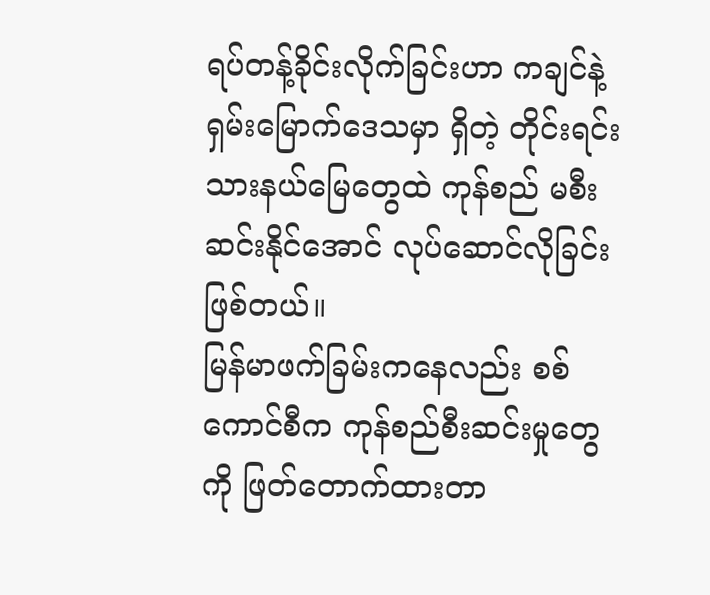ရပ်တန့်ခိုင်းလိုက်ခြင်းဟာ ကချင်နဲ့ ရှမ်းမြောက်ဒေသမှာ ရှိတဲ့ တိုင်းရင်းသားနယ်မြေတွေထဲ ကုန်စည် မစီးဆင်းနိုင်အောင် လုပ်ဆောင်လိုခြင်း ဖြစ်တယ်။
မြန်မာဖက်ခြမ်းကနေလည်း စစ်ကောင်စီက ကုန်စည်စီးဆင်းမှုတွေကို ဖြတ်တောက်ထားတာ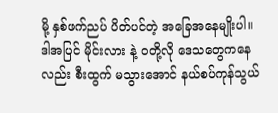မို့ နှစ်ဖက်ညပ် ပိတ်ပင်တဲ့ အခြေအနေမျိုးပါ။
ဒါအပြင် မိုင်းလား နဲ့ ဝတို့လို ဒေသတွေကနေလည်း စီးထွက် မသွားအောင် နယ်စပ်ကုန်သွယ်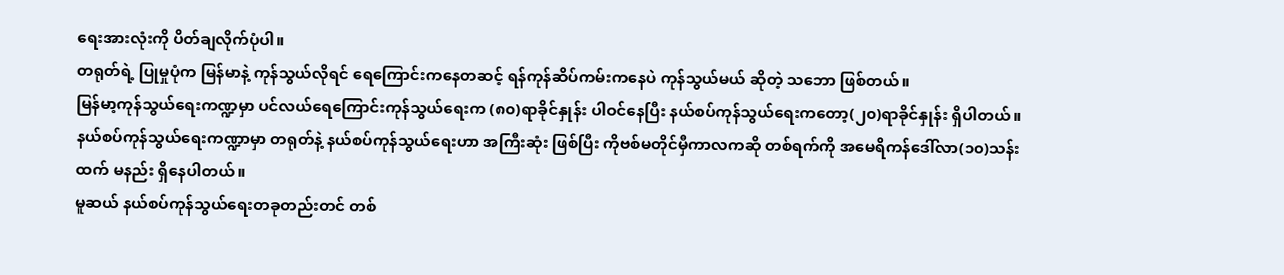ရေးအားလုံးကို ပိတ်ချလိုက်ပုံပါ။
တရုတ်ရဲ့ ပြုမှုပုံက မြန်မာနဲ့ ကုန်သွယ်လိုရင် ရေကြောင်းကနေတဆင့် ရန်ကုန်ဆိပ်ကမ်းကနေပဲ ကုန်သွယ်မယ် ဆိုတဲ့ သဘော ဖြစ်တယ်။
မြန်မာ့ကုန်သွယ်ရေးကဏ္ဍမှာ ပင်လယ်ရေကြောင်းကုန်သွယ်ရေးက (၈၀)ရာခိုင်နှုန်း ပါဝင်နေပြီး နယ်စပ်ကုန်သွယ်ရေးကတော့(၂၀)ရာခိုင်နှုန်း ရှိပါတယ်။
နယ်စပ်ကုန်သွယ်ရေးကဏ္ဍာမှာ တရုတ်နဲ့ နယ်စပ်ကုန်သွယ်ရေးဟာ အကြီးဆုံး ဖြစ်ပြီး ကိုဗစ်မတိုင်မှီကာလကဆို တစ်ရက်ကို အမေရိကန်ဒေါ်လာ(၁၀)သန်းထက် မနည်း ရှိနေပါတယ်။
မူဆယ် နယ်စပ်ကုန်သွယ်ရေးတခုတည်းတင် တစ်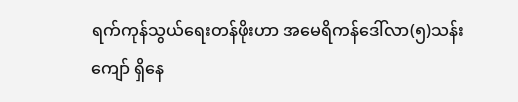ရက်ကုန်သွယ်ရေးတန်ဖိုးဟာ အမေရိကန်ဒေါ်လာ(၅)သန်းကျော် ရှိနေ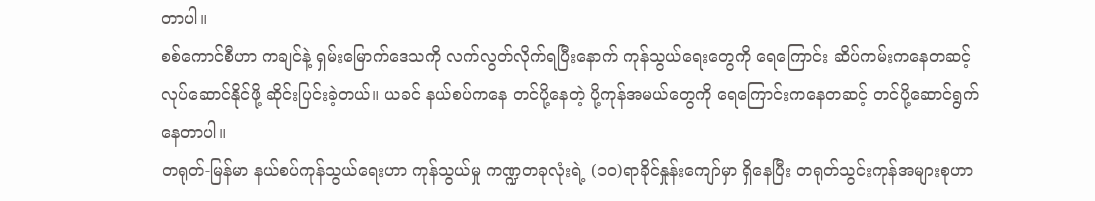တာပါ။
စစ်ကောင်စီဟာ ကချင်နဲ့ ရှမ်းမြောက်ဒေသကို လက်လွတ်လိုက်ရပြီးနောက် ကုန်သွယ်ရေးတွေကို ရေကြောင်း ဆိပ်ကမ်းကနေတဆင့် လုပ်ဆောင်နိုင်ဖို့ ဆိုင်းပြင်းခဲ့တယ်။ ယခင် နယ်စပ်ကနေ တင်ပို့နေတဲ့ ပို့ကုန်အမယ်တွေကို ရေကြောင်းကနေတဆင့် တင်ပို့ဆောင်ရွက်နေတာပါ။
တရုတ်-မြန်မာ နယ်စပ်ကုန်သွယ်ရေးဟာ ကုန်သွယ်မှု ကဏ္ဍတခုလုံးရဲ့ (၁၀)ရာခိုင်နှုန်းကျော်မှာ ရှိနေပြီး တရုတ်သွင်းကုန်အများစုဟာ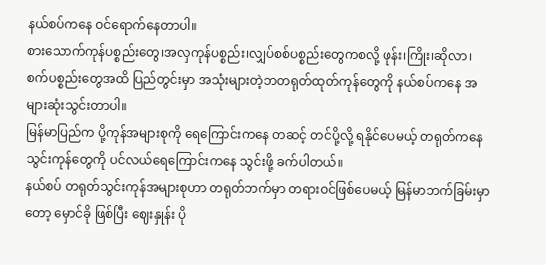နယ်စပ်ကနေ ဝင်ရောက်နေတာပါ။
စားသောက်ကုန်ပစ္စည်းတွေ၊အလှကုန်ပစ္စည်း၊လျှပ်စစ်ပစ္စည်းတွေကစလို့ ဖုန်း၊ကြိုး၊ဆိုလာ၊စက်ပစ္စည်းတွေအထိ ပြည်တွင်းမှာ အသုံးများတဲ့ဘတရုတ်ထုတ်ကုန်တွေကို နယ်စပ်ကနေ အများဆုံးသွင်းတာပါ။
မြန်မာပြည်က ပို့ကုန်အများစုကို ရေကြောင်းကနေ တဆင့် တင်ပို့လို့ ရနိုင်ပေမယ့် တရုတ်ကနေ သွင်းကုန်တွေကို ပင်လယ်ရေကြောင်းကနေ သွင်းဖို့ ခက်ပါတယ်။
နယ်စပ် တရုတ်သွင်းကုန်အများစုဟာ တရုတ်ဘက်မှာ တရားဝင်ဖြစ်ပေမယ့် မြန်မာဘက်ခြမ်းမှာတော့ မှောင်ခို ဖြစ်ပြီး ဈေးနှုန်း ပို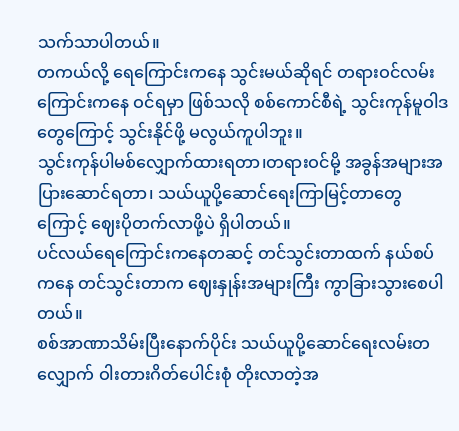သက်သာပါတယ်။
တကယ်လို့ ရေကြောင်းကနေ သွင်းမယ်ဆိုရင် တရားဝင်လမ်းကြောင်းကနေ ဝင်ရမှာ ဖြစ်သလို စစ်ကောင်စီရဲ့ သွင်းကုန်မူဝါဒတွေကြောင့် သွင်းနိုင်ဖို့ မလွယ်ကူပါဘူး။
သွင်းကုန်ပါမစ်လျှောက်ထားရတာ၊တရားဝင်မို့ အခွန်အများအပြားဆောင်ရတာ၊ သယ်ယူပို့ဆောင်ရေးကြာမြင့်တာတွေကြောင့် ဈေးပိုတက်လာဖို့ပဲ ရှိပါတယ်။
ပင်လယ်ရေကြောင်းကနေတဆင့် တင်သွင်းတာထက် နယ်စပ်ကနေ တင်သွင်းတာက ဈေးနှုန်းအများကြီး ကွာခြားသွားစေပါတယ်။
စစ်အာဏာသိမ်းပြီးနောက်ပိုင်း သယ်ယူပို့ဆောင်ရေးလမ်းတလျှောက် ဝါးတားဂိတ်ပေါင်းစုံ တိုးလာတဲ့အ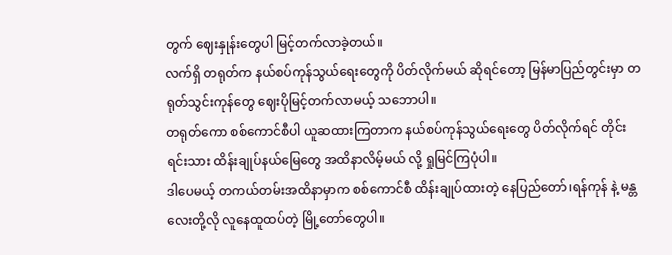တွက် ဈေးနှုန်းတွေပါ မြင့်တက်လာခဲ့တယ်။
လက်ရှိ တရုတ်က နယ်စပ်ကုန်သွယ်ရေးတွေကို ပိတ်လိုက်မယ် ဆိုရင်တော့ မြန်မာပြည်တွင်းမှာ တရုတ်သွင်းကုန်တွေ ဈေးပိုမြင့်တက်လာမယ့် သဘောပါ။
တရုတ်ကော စစ်ကောင်စီပါ ယူဆထားကြတာက နယ်စပ်ကုန်သွယ်ရေးတွေ ပိတ်လိုက်ရင် တိုင်းရင်းသား ထိန်းချုပ်နယ်မြေတွေ အထိနာလိမ့်မယ် လို့ ရှုမြင်ကြပုံပါ။
ဒါပေမယ့် တကယ်တမ်းအထိနာမှာက စစ်ကောင်စီ ထိန်းချုပ်ထားတဲ့ နေပြည်တော်၊ရန်ကုန် နဲ့ မန္တလေးတို့လို လူနေထူထပ်တဲ့ မြို့တော်တွေပါ။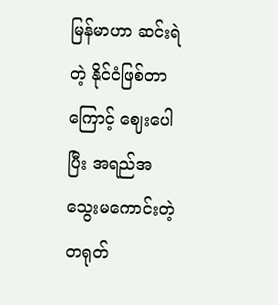မြန်မာဟာ ဆင်းရဲတဲ့ နိုင်ငံဖြစ်တာကြောင့် ဈေးပေါပြီး အရည်အသွေးမကောင်းတဲ့ တရုတ်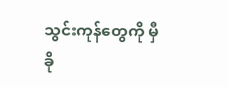သွင်းကုန်တွေကို မှီခို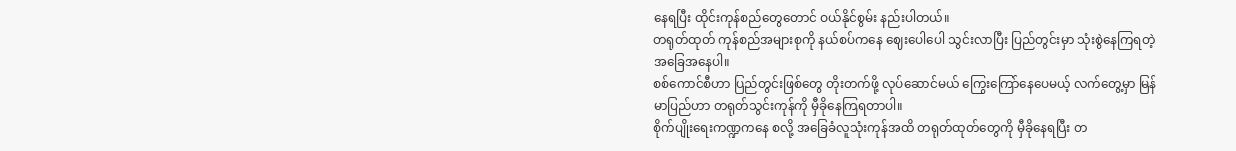နေရပြီး ထိုင်းကုန်စည်တွေတောင် ဝယ်နိုင်စွမ်း နည်းပါတယ်။
တရုတ်ထုတ် ကုန်စည်အများစုကို နယ်စပ်ကနေ ဈေးပေါပေါ သွင်းလာပြီး ပြည်တွင်းမှာ သုံးစွဲနေကြရတဲ့ အခြေအနေပါ။
စစ်ကောင်စီဟာ ပြည်တွင်းဖြစ်တွေ တိုးတက်ဖို့ လုပ်ဆောင်မယ် ကြွေးကြော်နေပေမယ့် လက်တွေ့မှာ မြန်မာပြည်ဟာ တရုတ်သွင်းကုန်ကို မှီခိုနေကြရတာပါ။
စိုက်ပျိုးရေးကဏ္ဍကနေ စလို့ အခြေခံလူသုံးကုန်အထိ တရုတ်ထုတ်တွေကို မှီခိုနေရပြီး တ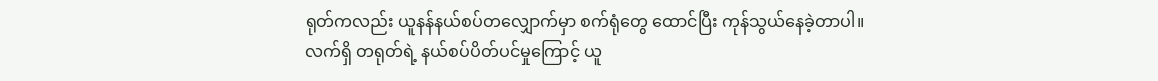ရုတ်ကလည်း ယူနန်နယ်စပ်တလျှောက်မှာ စက်ရုံတွေ ထောင်ပြီး ကုန်သွယ်နေခဲ့တာပါ။
လက်ရှိ တရုတ်ရဲ့ နယ်စပ်ပိတ်ပင်မှုကြောင့် ယူ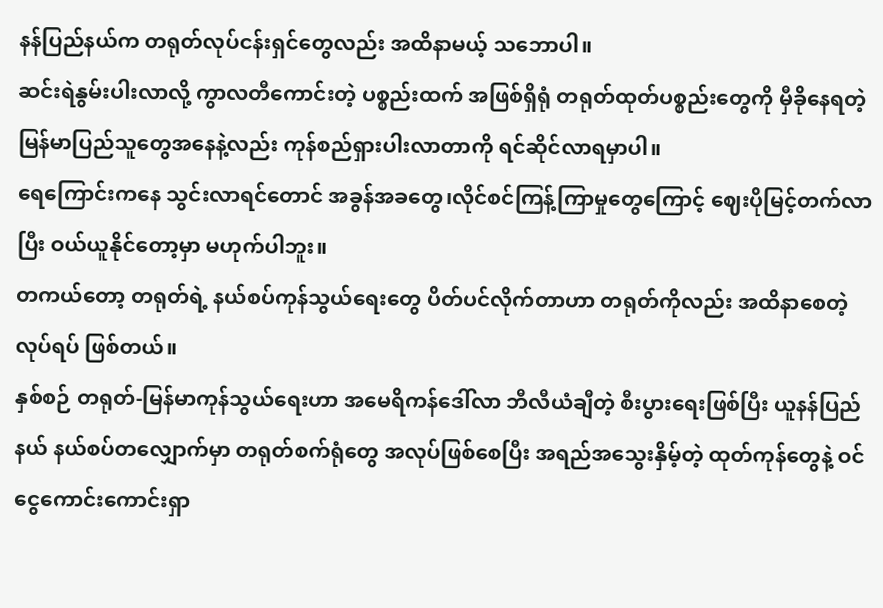နန်ပြည်နယ်က တရုတ်လုပ်ငန်းရှင်တွေလည်း အထိနာမယ့် သဘောပါ။
ဆင်းရဲနွမ်းပါးလာလို့ ကွာလတီကောင်းတဲ့ ပစ္စည်းထက် အဖြစ်ရှိရုံ တရုတ်ထုတ်ပစ္စည်းတွေကို မှီခိုနေရတဲ့ မြန်မာပြည်သူတွေအနေနဲ့လည်း ကုန်စည်ရှားပါးလာတာကို ရင်ဆိုင်လာရမှာပါ။
ရေကြောင်းကနေ သွင်းလာရင်တောင် အခွန်အခတွေ၊လိုင်စင်ကြန့်ကြာမှုတွေကြောင့် ဈေးပိုမြင့်တက်လာပြီး ဝယ်ယူနိုင်တော့မှာ မဟုက်ပါဘူး။
တကယ်တော့ တရုတ်ရဲ့ နယ်စပ်ကုန်သွယ်ရေးတွေ ပိတ်ပင်လိုက်တာဟာ တရုတ်ကိုလည်း အထိနာစေတဲ့ လုပ်ရပ် ဖြစ်တယ်။
နှစ်စဉ် တရုတ်-မြန်မာကုန်သွယ်ရေးဟာ အမေရိကန်ဒေါ်လာ ဘီလီယံချီတဲ့ စီးပွားရေးဖြစ်ပြီး ယူနန်ပြည်နယ် နယ်စပ်တလျှောက်မှာ တရုတ်စက်ရုံတွေ အလုပ်ဖြစ်စေပြီး အရည်အသွေးနှိမ့်တဲ့ ထုတ်ကုန်တွေနဲ့ ဝင်ငွေကောင်းကောင်းရှာ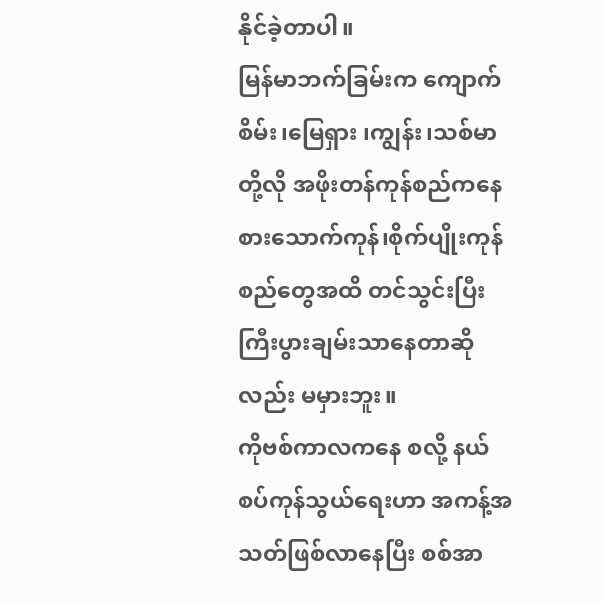နိုင်ခဲ့တာပါ။
မြန်မာဘက်ခြမ်းက ကျောက်စိမ်း၊မြေရှား ၊ကျွန်း၊သစ်မာတို့လို အဖိုးတန်ကုန်စည်ကနေ စားသောက်ကုန်၊စိုက်ပျိုးကုန်စည်တွေအထိ တင်သွင်းပြီး ကြီးပွားချမ်းသာနေတာဆိုလည်း မမှားဘူး။
ကိုဗစ်ကာလကနေ စလို့ နယ်စပ်ကုန်သွယ်ရေးဟာ အကန့်အသတ်ဖြစ်လာနေပြီး စစ်အာ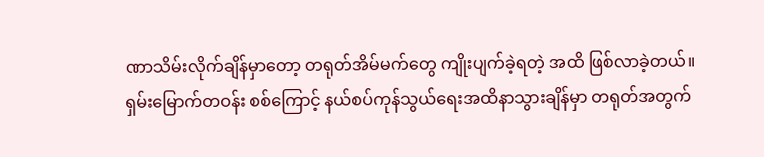ဏာသိမ်းလိုက်ချိန်မှာတော့ တရုတ်အိမ်မက်တွေ ကျိုးပျက်ခဲ့ရတဲ့ အထိ ဖြစ်လာခဲ့တယ်။
ရှမ်းမြောက်တဝန်း စစ်ကြောင့် နယ်စပ်ကုန်သွယ်ရေးအထိနာသွားချိန်မှာ တရုတ်အတွက်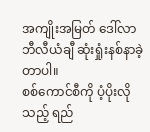အကျိုးအမြတ် ဒေါ်လာဘီလီယံချီ ဆုံးရှုံးနစ်နာခဲ့တာပါ။
စစ်ကောင်စီကို ပံ့ပိုးလိုသည့် ရည်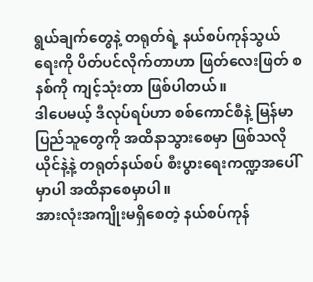ရွယ်ချက်တွေနဲ့ တရုတ်ရဲ့ နယ်စပ်ကုန်သွယ်ရေးကို ပိတ်ပင်လိုက်တာဟာ ဖြတ်လေးဖြတ် စနစ်ကို ကျင့်သုံးတာ ဖြစ်ပါတယ်။
ဒါပေမယ့် ဒီလုပ်ရပ်ဟာ စစ်ကောင်စီနဲ့ မြန်မာပြည်သူတွေကို အထိနာသွားစေမှာ ဖြစ်သလို ယိုင်နဲ့နဲ့ တရုတ်နယ်စပ် စီးပွားရေးကဏ္ဍအပေါ်မှာပါ အထိနာစေမှာပါ။
အားလုံးအကျိုးမရှိစေတဲ့ နယ်စပ်ကုန်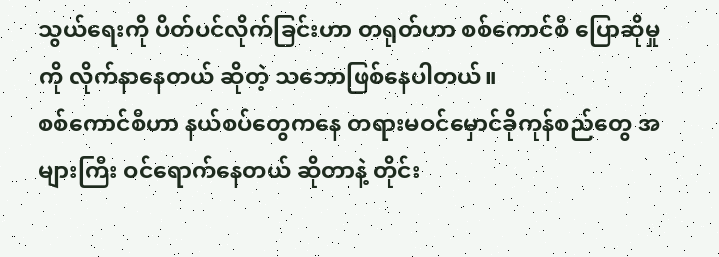သွယ်ရေးကို ပိတ်ပင်လိုက်ခြင်းဟာ တရုတ်ဟာ စစ်ကောင်စီ ပြောဆိုမှုကို လိုက်နာနေတယ် ဆိုတဲ့ သဘောဖြစ်နေပါတယ်။
စစ်ကောင်စီဟာ နယ်စပ်တွေကနေ တရားမဝင်မှောင်ခိုကုန်စည်တွေ အများကြီး ဝင်ရောက်နေတယ် ဆိုတာနဲ့ တိုင်း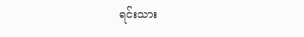ရင်းသား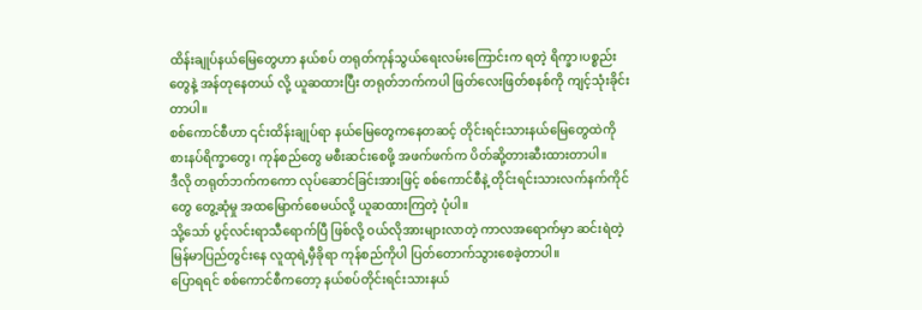ထိန်းချုပ်နယ်မြေတွေဟာ နယ်စပ် တရုတ်ကုန်သွယ်ရေးလမ်းကြောင်းက ရတဲ့ ရိက္ခာ၊ပစ္စည်းတွေနဲ့ အန်တုနေတယ် လို့ ယူဆထားပြီး တရုတ်ဘက်ကပါ ဖြတ်လေးဖြတ်စနစ်ကို ကျင့်သုံးခိုင်းတာပါ။
စစ်ကောင်စီဟာ ၎င်းထိန်းချုပ်ရာ နယ်မြေတွေကနေတဆင့် တိုင်းရင်းသားနယ်မြေတွေထဲကို စားနပ်ရိက္ခာတွေ၊ ကုန်စည်တွေ မစီးဆင်းစေဖို့ အဖက်ဖက်က ပိတ်ဆို့တားဆီးထားတာပါ။
ဒီလို တရုတ်ဘက်ကကော လုပ်ဆောင်ခြင်းအားဖြင့် စစ်ကောင်စီနဲ့ တိုင်းရင်းသားလက်နက်ကိုင်တွေ တွေ့ဆုံမှု အထမြောက်စေမယ်လို့ ယူဆထားကြတဲ့ ပုံပါ။
သို့သော် ပွင့်လင်းရာသီရောက်ပြီ ဖြစ်လို့ ဝယ်လိုအားများလာတဲ့ ကာလအရောက်မှာ ဆင်းရဲတဲ့ မြန်မာပြည်တွင်းနေ လူထုရဲ့မှီခိုရာ ကုန်စည်ကိုပါ ပြတ်တောက်သွားစေခဲ့တာပါ။
ပြောရရင် စစ်ကောင်စီကတော့ နယ်စပ်တိုင်းရင်းသားနယ်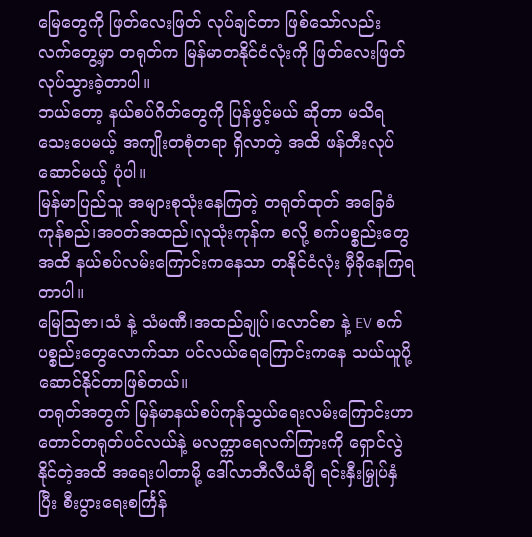မြေတွေကို ဖြတ်လေးဖြတ် လုပ်ချင်တာ ဖြစ်သော်လည်း လက်တွေ့မှာ တရုတ်က မြန်မာတနိုင်ငံလုံးကို ဖြတ်လေးဖြတ်လုပ်သွားခဲ့တာပါ။
ဘယ်တော့ နယ်စပ်ဂိတ်တွေကို ပြန်ဖွင့်မယ် ဆိုတာ မသိရသေးပေမယ့် အကျိုးတစုံတရာ ရှိလာတဲ့ အထိ ဖန်တီးလုပ်ဆောင်မယ့် ပုံပါ။
မြန်မာပြည်သူ အများစုသုံးနေကြတဲ့ တရုတ်ထုတ် အခြေခံကုန်စည်၊အဝတ်အထည်၊လူသုံးကုန်က စလို့ စက်ပစ္စည်းတွေအထိ နယ်စပ်လမ်းကြောင်းကနေသာ တနိုင်ငံလုံး မှီခိုနေကြရတာပါ။
မြေဩဇာ၊သံ နဲ့ သံမဏီ၊အထည်ချုပ်၊လောင်စာ နဲ့ EV စက်ပစ္စည်းတွေလောက်သာ ပင်လယ်ရေကြောင်းကနေ သယ်ယူပို့ဆောင်နိုင်တာဖြစ်တယ်။
တရုတ်အတွက် မြန်မာနယ်စပ်ကုန်သွယ်ရေးလမ်းကြောင်းဟာ တောင်တရုတ်ပင်လယ်နဲ့ မလက္ကာရေလက်ကြားကို ရှောင်လွဲနိုင်တဲ့အထိ အရေးပါတာမို့ ဒေါ်လာဘီလီယံချီ ရင်းနှီးမြှုပ်နှံပြီး စီးပွားရေးစင်္ကြန်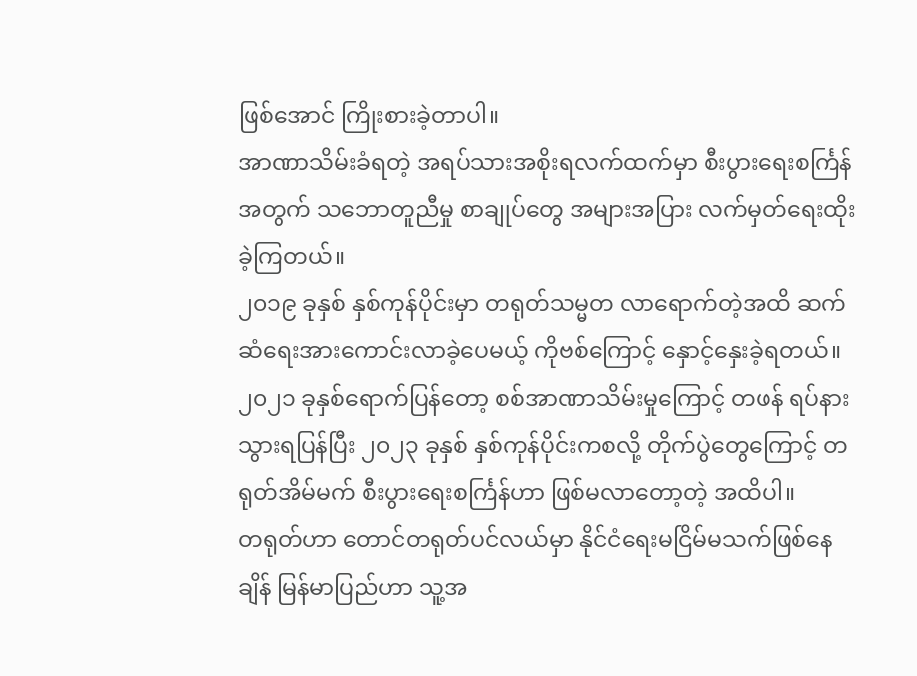ဖြစ်အောင် ကြိုးစားခဲ့တာပါ။
အာဏာသိမ်းခံရတဲ့ အရပ်သားအစိုးရလက်ထက်မှာ စီးပွားရေးစင်္ကြန်အတွက် သဘောတူညီမှု စာချုပ်တွေ အများအပြား လက်မှတ်ရေးထိုးခဲ့ကြတယ်။
၂၀၁၉ ခုနှစ် နှစ်ကုန်ပိုင်းမှာ တရုတ်သမ္မတ လာရောက်တဲ့အထိ ဆက်ဆံရေးအားကောင်းလာခဲ့ပေမယ့် ကိုဗစ်ကြောင့် နှောင့်နှေးခဲ့ရတယ်။
၂၀၂၁ ခုနှစ်ရောက်ပြန်တော့ စစ်အာဏာသိမ်းမှုကြောင့် တဖန် ရပ်နားသွားရပြန်ပြီး ၂၀၂၃ ခုနှစ် နှစ်ကုန်ပိုင်းကစလို့ တိုက်ပွဲတွေကြောင့် တရုတ်အိမ်မက် စီးပွားရေးစင်္ကြန်ဟာ ဖြစ်မလာတော့တဲ့ အထိပါ။
တရုတ်ဟာ တောင်တရုတ်ပင်လယ်မှာ နိုင်ငံရေးမငြိမ်မသက်ဖြစ်နေချိန် မြန်မာပြည်ဟာ သူ့အ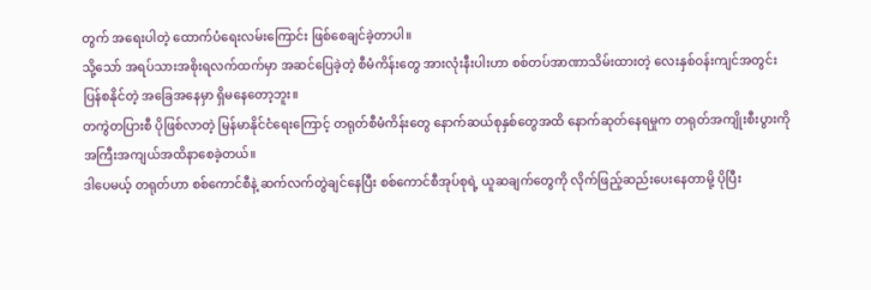တွက် အရေးပါတဲ့ ထောက်ပံရေးလမ်းကြောင်း ဖြစ်စေချင်ခဲ့တာပါ။
သို့သော် အရပ်သားအစိုးရလက်ထက်မှာ အဆင်ပြေခဲ့တဲ့ စီမံကိန်းတွေ အားလုံးနီးပါးဟာ စစ်တပ်အာဏာသိမ်းထားတဲ့ လေးနှစ်ဝန်းကျင်အတွင်း ပြန်စနိုင်တဲ့ အခြေအနေမှာ ရှိမနေတော့ဘူး။
တကွဲတပြားစီ ပိုဖြစ်လာတဲ့ မြန်မာနိုင်ငံရေးကြောင့် တရုတ်စီမံကိန်းတွေ နောက်ဆယ်စုနှစ်တွေအထိ နောက်ဆုတ်နေရမှုက တရုတ်အကျိုးစီးပွားကို အကြီးအကျယ်အထိနာစေခဲ့တယ်။
ဒါပေမယ့် တရုတ်ဟာ စစ်ကောင်စီနဲ့ ဆက်လက်တွဲချင်နေပြီး စစ်ကောင်စီအုပ်စုရဲ့ ယူဆချက်တွေကို လိုက်ဖြည့်ဆည်းပေးနေတာမို့ ပိုပြီး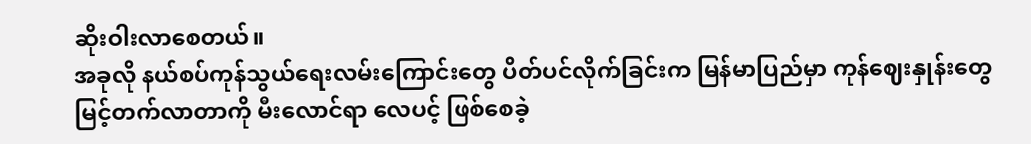ဆိုးဝါးလာစေတယ်။
အခုလို နယ်စပ်ကုန်သွယ်ရေးလမ်းကြောင်းတွေ ပိတ်ပင်လိုက်ခြင်းက မြန်မာပြည်မှာ ကုန်ဈေးနှုန်းတွေ မြင့်တက်လာတာကို မီးလောင်ရာ လေပင့် ဖြစ်စေခဲ့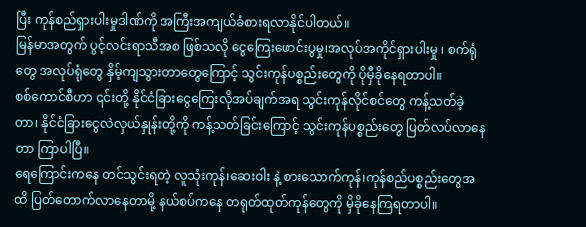ပြီး ကုန်စည်ရှားပါးမှုဒါဏ်ကို အကြီးအကျယ်ခံစားရလာနိုင်ပါတယ်။
မြန်မာအတွက် ပွင့်လင်းရာသီအစ ဖြစ်သလို ငွေကြေးဖောင်းပွမှု၊အလုပ်အကိုင်ရှားပါးမှု ၊ စက်ရုံတွေ အလုပ်ရုံတွေ နှိမ့်ကျသွားတာတွေကြောင့် သွင်းကုန်ပစ္စည်းတွေကို ပိုမှီခိုနေရတာပါ။
စစ်ကောင်စီဟာ ၎င်းတို့ နိုင်ငံခြားငွေကြေးလိုအပ်ချက်အရ သွင်းကုန်လိုင်စင်တွေ ကန့်သတ်ခဲ့တာ၊ နိုင်ငံခြားငွေလဲလှယ်နှုန်းတို့ကို ကန့်သတ်ခြင်းကြောင့် သွင်းကုန်ပစ္စည်းတွေ ပြတ်လပ်လာနေတာ ကြာပါပြီ။
ရေကြောင်းကနေ တင်သွင်းရတဲ့ လူသုံးကုန်၊ဆေးဝါး နဲ့ စားသောက်ကုန်၊ကုန်စည်ပစ္စည်းတွေအထိ ပြတ်တောက်လာနေတာမို့ နယ်စပ်ကနေ တရုတ်ထုတ်ကုန်တွေကို မှိခိုနေကြရတာပါ။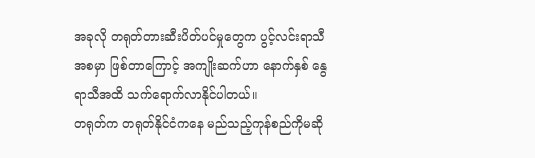အခုလို တရုတ်တားဆီးပိတ်ပင်မှုတွေက ပွင့်လင်းရာသီအစမှာ ဖြစ်တာကြောင့် အကျိုးဆက်ဟာ နောက်နှစ် နွေရာသီအထိ သက်ရောက်လာနိုင်ပါတယ်။
တရုတ်က တရုတ်နိုင်ငံကနေ မည်သည့်ကုန်စည်ကိုမဆို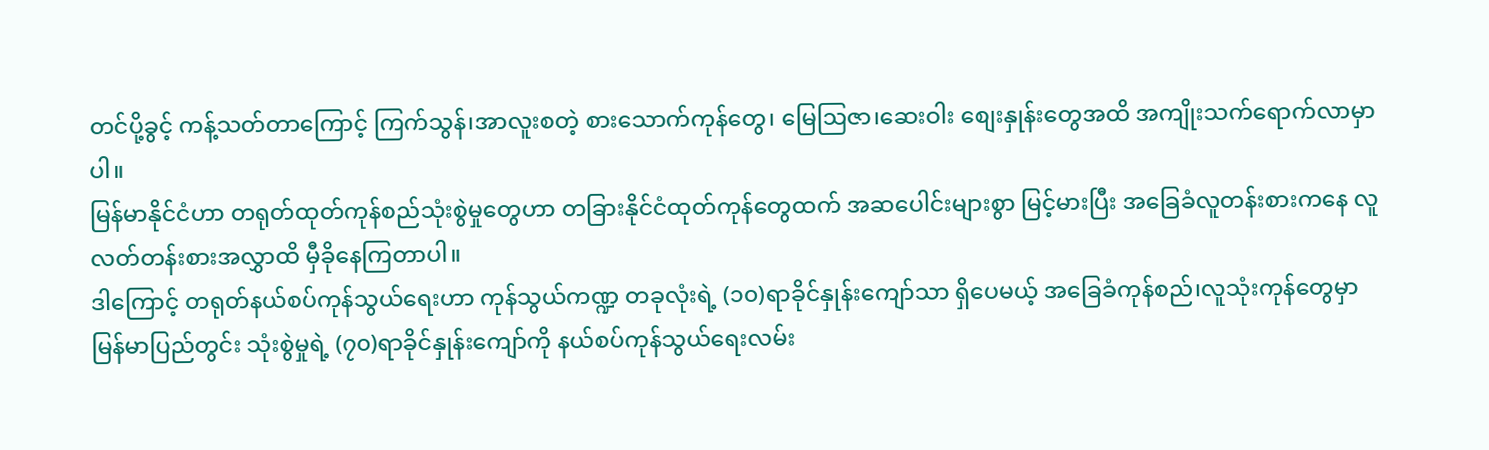တင်ပို့ခွင့် ကန့်သတ်တာကြောင့် ကြက်သွန်၊အာလူးစတဲ့ စားသောက်ကုန်တွေ၊ မြေဩဇာ၊ဆေးဝါး စျေးနှုန်းတွေအထိ အကျိုးသက်ရောက်လာမှာပါ။
မြန်မာနိုင်ငံဟာ တရုတ်ထုတ်ကုန်စည်သုံးစွဲမှုတွေဟာ တခြားနိုင်ငံထုတ်ကုန်တွေထက် အဆပေါင်းများစွာ မြင့်မားပြီး အခြေခံလူတန်းစားကနေ လူလတ်တန်းစားအလွှာထိ မှီခိုနေကြတာပါ။
ဒါကြောင့် တရုတ်နယ်စပ်ကုန်သွယ်ရေးဟာ ကုန်သွယ်ကဏ္ဍ တခုလုံးရဲ့ (၁၀)ရာခိုင်နှုန်းကျော်သာ ရှိပေမယ့် အခြေခံကုန်စည်၊လူသုံးကုန်တွေမှာ မြန်မာပြည်တွင်း သုံးစွဲမှုရဲ့ (၇၀)ရာခိုင်နှုန်းကျော်ကို နယ်စပ်ကုန်သွယ်ရေးလမ်း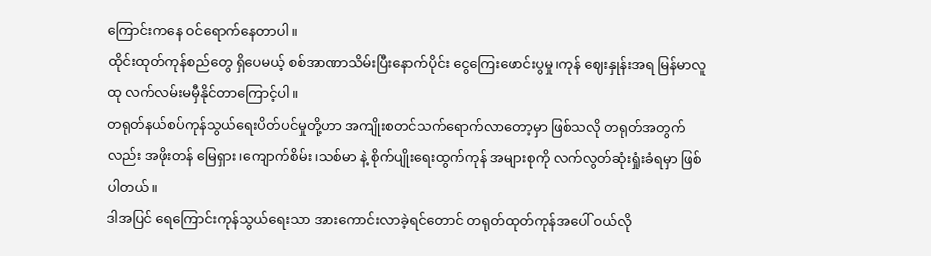ကြောင်းကနေ ဝင်ရောက်နေတာပါ။
ထိုင်းထုတ်ကုန်စည်တွေ ရှိပေမယ့် စစ်အာဏာသိမ်းပြီးနောက်ပိုင်း ငွေကြေးဖောင်းပွမှု၊ကုန် ဈေးနှုန်းအရ မြန်မာလူထု လက်လမ်းမမှီနိုင်တာကြောင့်ပါ။
တရုတ်နယ်စပ်ကုန်သွယ်ရေးပိတ်ပင်မှုတို့ဟာ အကျိုးစတင်သက်ရောက်လာတော့မှာ ဖြစ်သလို တရုတ်အတွက်လည်း အဖိုးတန် မြေရှား၊ကျောက်စိမ်း၊သစ်မာ နဲ့ စိုက်ပျိုးရေးထွက်ကုန် အများစုကို လက်လွတ်ဆုံးရှုံးခံရမှာ ဖြစ်ပါတယ်။
ဒါအပြင် ရေကြောင်းကုန်သွယ်ရေးသာ အားကောင်းလာခဲ့ရင်တောင် တရုတ်ထုတ်ကုန်အပေါ် ဝယ်လို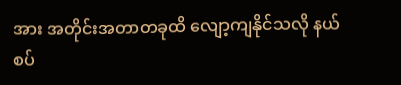အား အတိုင်းအတာတခုထိ လျော့ကျနိုင်သလို နယ်စပ်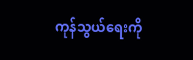ကုန်သွယ်ရေးကို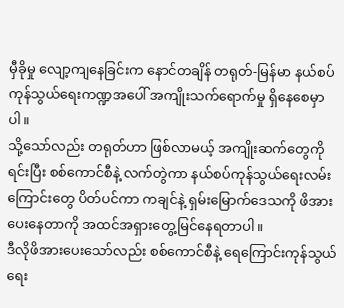မှီခိုမှု လျော့ကျနေခြင်းက နောင်တချိန် တရုတ်-မြန်မာ နယ်စပ်ကုန်သွယ်ရေးကဏ္ဍအပေါ် အကျိုးသက်ရောက်မှု ရှိနေစေမှာပါ။
သို့သော်လည်း တရုတ်ဟာ ဖြစ်လာမယ့် အကျိုးဆက်တွေကို ရင်းပြီး စစ်ကောင်စီနဲ့ လက်တွဲကာ နယ်စပ်ကုန်သွယ်ရေးလမ်းကြောင်းတွေ ပိတ်ပင်ကာ ကချင်နဲ့ ရှမ်းမြောက်ဒေသကို ဖိအားပေးနေတာကို အထင်အရှားတွေ့မြင်နေရတာပါ။
ဒီလိုဖိအားပေးသော်လည်း စစ်ကောင်စီနဲ့ ရေကြောင်းကုန်သွယ်ရေး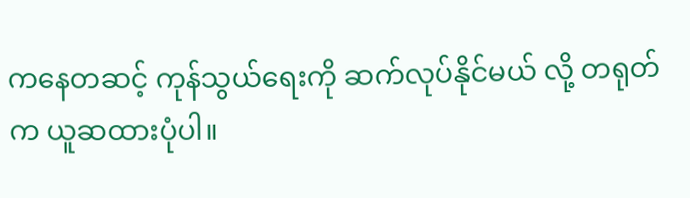ကနေတဆင့် ကုန်သွယ်ရေးကို ဆက်လုပ်နိုင်မယ် လို့ တရုတ်က ယူဆထားပုံပါ။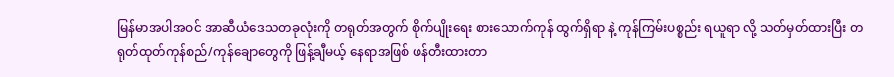မြန်မာအပါအဝင် အာဆီယံဒေသတခုလုံးကို တရုတ်အတွက် စိုက်ပျိုးရေး စားသောက်ကုန် ထွက်ရှိရာ နဲ့ ကုန်ကြမ်းပစ္စည်း ရယူရာ လို့ သတ်မှတ်ထားပြီး တရုတ်ထုတ်ကုန်စည်/ကုန်ချောတွေကို ဖြန့်ချီမယ့် နေရာအဖြစ် ဖန်တီးထားတာ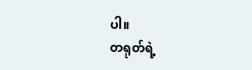ပါ။
တရုတ်ရဲ့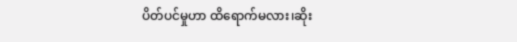ပိတ်ပင်မှုဟာ ထိရောက်မလား၊ဆိုး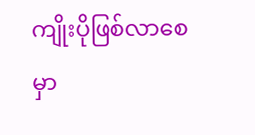ကျိုးပိုဖြစ်လာစေမှာ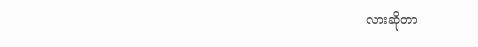လားဆိုတာ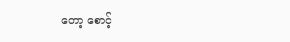တော့ စောင့်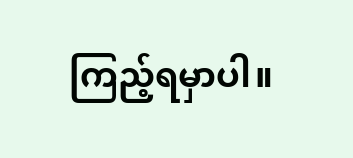ကြည့်ရမှာပါ။